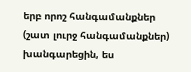երբ որոշ հանգամանքներ (շատ լուրջ հանգամանքներ) խանգարեցին, ես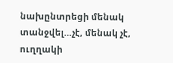նախընտրեցի մենակ տանջվել…չէ, մենակ չէ, ուղղակի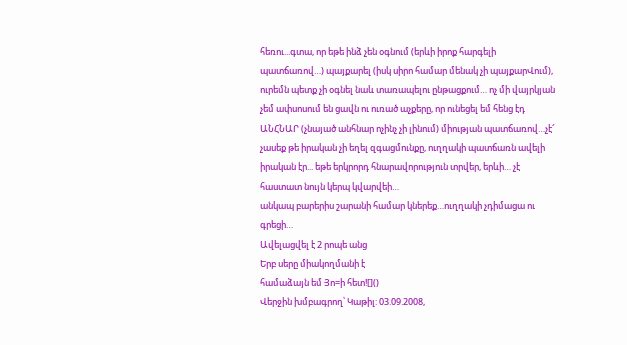հեռու...գտա, որ եթե ինձ չեն օգնում (երևի իրոք հարգելի պատճառով…) պայքարել (իսկ սիրո համար մենակ չի պայքարՎում), ուրեմն պետք չի օգնել նաև տառապելու ընթացքում… ոչ մի վայրկյան չեմ ափսոսում են ցավն ու ուռած աչքերը, որ ունեցել եմ հենց էդ ԱՆՀՆԱՐ (չնայած անհնար ոչինչ չի լինում) միության պատճառով…չէ՜ չասեք թե իրական չի եղել զգացմունքը, ուղղակի պատճառն ավելի իրական էր... եթե երկրորդ հնարավորություն տրվեր, երևի… չէ հաստատ նույն կերպ կվարվեի…
անկապ բարերիս շարանի համար կներեք…ուղղակի չդիմացա ու գրեցի…
Ավելացվել է 2 րոպե անց
Երբ սերը միակողմանի է
համաձայն եմ Յո=ի հետ![]()
Վերջին խմբագրող՝ Կաթիլ: 03.09.2008,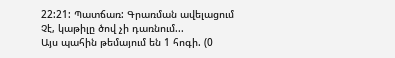22:21: Պատճառ: Գրառման ավելացում
Չէ, կաթիլը ծով չի դառնում...
Այս պահին թեմայում են 1 հոգի. (0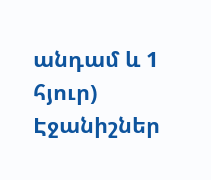անդամ և 1 հյուր)
Էջանիշներ